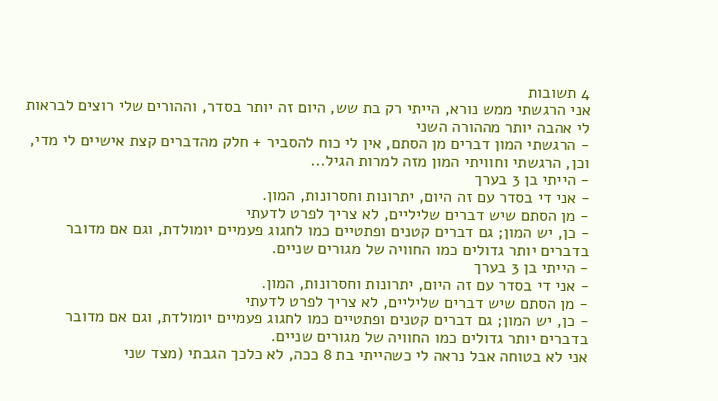4 תשובות
אני הרגשתי ממש נורא, הייתי רק בת שש, היום זה יותר בסדר, וההורים שלי רוצים לבראות לי אהבה יותר מההורה השני
- הרגשתי המון דברים מן הסתם, אין לי כוח להסביר + חלק מהדברים קצת אישיים לי מדי, וכן, הרגשתי וחוויתי המון מזה למרות הגיל...
- הייתי בן 3 בערך
- אני די בסדר עם זה היום, יתרונות וחסרונות, המון.
- מן הסתם שיש דברים שליליים, לא צריך לפרט לדעתי
- כן, יש המון; גם דברים קטנים ופתטיים כמו לחגוג פעמיים יומולדת, וגם אם מדובר בדברים יותר גדולים כמו החוויה של מגורים שניים.
- הייתי בן 3 בערך
- אני די בסדר עם זה היום, יתרונות וחסרונות, המון.
- מן הסתם שיש דברים שליליים, לא צריך לפרט לדעתי
- כן, יש המון; גם דברים קטנים ופתטיים כמו לחגוג פעמיים יומולדת, וגם אם מדובר בדברים יותר גדולים כמו החוויה של מגורים שניים.
אני לא בטוחה אבל נראה לי כשהייתי בת 8 ככה, לא כלכך הגבתי (מצד שני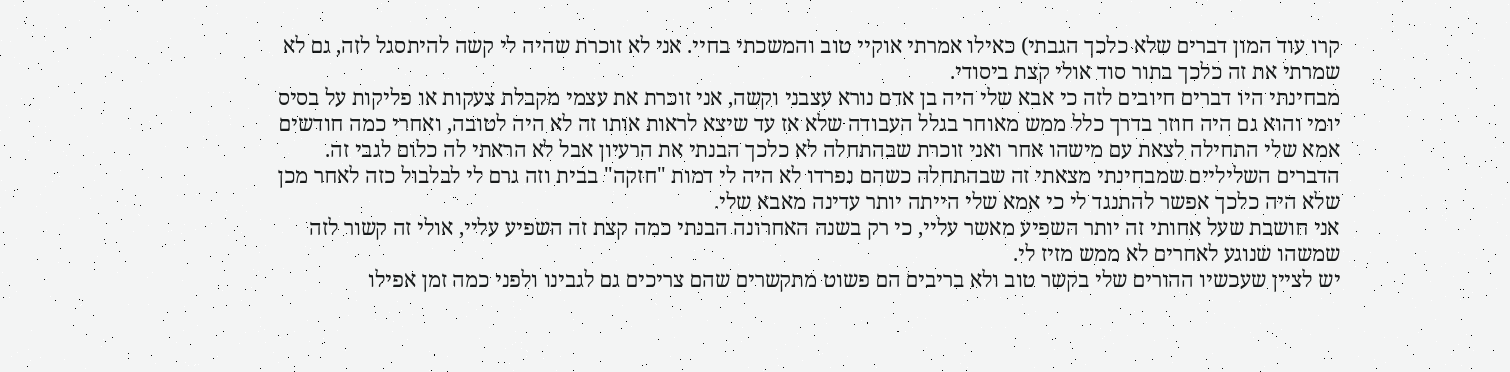קרו עוד המון דברים שלא כלכך הגבתי) כאילו אמרתי אוקיי טוב והמשכתי בחיי. אני לא זוכרת שהיה לי קשה להיתסגל לזה, גם לא שמרתי את זה כלכך בתור סוד אולי קצת ביסודי.
מבחינתי היו דברים חיובים לזה כי אבא שלי היה בן אדם נורא עצבני וקשה, אני זוכרת את עצמי מקבלת צעקות או פליקות על בסיס יומי והוא גם היה חוזר בדרך כלל ממש מאוחר בגלל העבודה שלא אז עד שיצא לראות אותו זה לא היה לטובה, ואחרי כמה חודשים אמא שלי התחילה לצאת עם מישהו אחר ואני זוכרת שבהתחלה לא כלכך הבנתי את הרעיון אבל לא הראתי לה כלום לגבי זה.
הדברים השליליים שמבחינתי מצאתי זה שבהתחלה כשהם נפרדו לא היה לי דמות "חזקה" בבית וזה גרם לי לבלבול כזה לאחר מכן שלא היה כלכך אפשר להתנגד לי כי אמא שלי הייתה יותר עדינה מאבא שלי.
אני חושבת שעל אחותי זה יותר השפיע מאשר עליי, כי רק בשנה האחרונה הבנתי כמה קצת זה השפיע עליי, אולי זה קשור לזה שמשהו שנוגע לאחרים לא ממש מזיז לי.
יש לציין שעכשיו ההורים שלי בקשר טוב ולא בריבים הם פשוט מתקשרים שהם צריכים גם לגבינו ולפני כמה זמן אפילו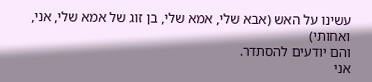עשינו על האש (אבא שלי, אמא שלי, בן זוג של אמא שלי, אני, ואחותי)
והם יודעים להסתדר.
אני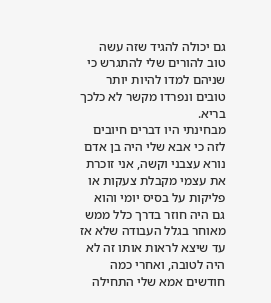גם יכולה להגיד שזה עשה טוב להורים שלי להתגרש כי שניהם למדו להיות יותר טובים ונפרדו מקשר לא כלכך בריא.
מבחינתי היו דברים חיובים לזה כי אבא שלי היה בן אדם נורא עצבני וקשה, אני זוכרת את עצמי מקבלת צעקות או פליקות על בסיס יומי והוא גם היה חוזר בדרך כלל ממש מאוחר בגלל העבודה שלא אז עד שיצא לראות אותו זה לא היה לטובה, ואחרי כמה חודשים אמא שלי התחילה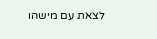לצאת עם מישהו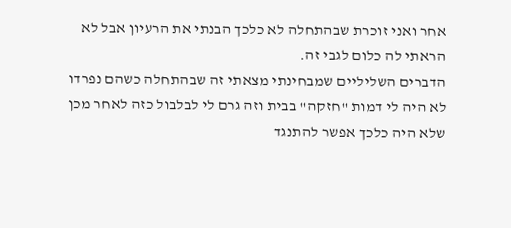אחר ואני זוכרת שבהתחלה לא כלכך הבנתי את הרעיון אבל לא הראתי לה כלום לגבי זה.
הדברים השליליים שמבחינתי מצאתי זה שבהתחלה כשהם נפרדו לא היה לי דמות "חזקה" בבית וזה גרם לי לבלבול כזה לאחר מכן שלא היה כלכך אפשר להתנגד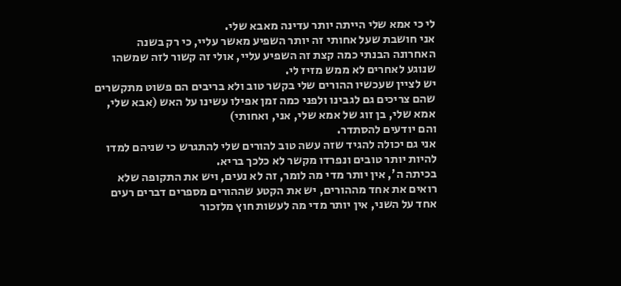לי כי אמא שלי הייתה יותר עדינה מאבא שלי.
אני חושבת שעל אחותי זה יותר השפיע מאשר עליי, כי רק בשנה האחרונה הבנתי כמה קצת זה השפיע עליי, אולי זה קשור לזה שמשהו שנוגע לאחרים לא ממש מזיז לי.
יש לציין שעכשיו ההורים שלי בקשר טוב ולא בריבים הם פשוט מתקשרים שהם צריכים גם לגבינו ולפני כמה זמן אפילו עשינו על האש (אבא שלי, אמא שלי, בן זוג של אמא שלי, אני, ואחותי)
והם יודעים להסתדר.
אני גם יכולה להגיד שזה עשה טוב להורים שלי להתגרש כי שניהם למדו להיות יותר טובים ונפרדו מקשר לא כלכך בריא.
בכיתה ה', אין יותר מדי מה לומר, זה לא נעים, ויש את התקופה שלא רואים את אחד מההורים, יש את הקטע שההורים מספרים דברים רעים אחד על השני, אין יותר מדי מה לעשות חוץ מלזכור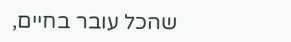שהכל עובר בחיים,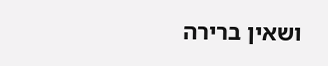ושאין ברירה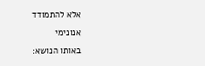אלא להתמודד
אנונימי
באותו הנושא: